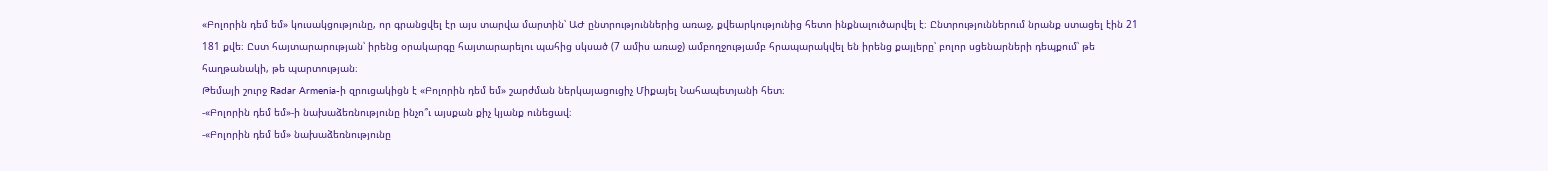«Բոլորին դեմ եմ» կուսակցությունը, որ գրանցվել էր այս տարվա մարտին՝ ԱԺ ընտրություններից առաջ, քվեարկությունից հետո ինքնալուծարվել է։ Ընտրություններում նրանք ստացել էին 21 181 քվե։ Ըստ հայտարարության՝ իրենց օրակարգը հայտարարելու պահից սկսած (7 ամիս առաջ) ամբողջությամբ հրապարակվել են իրենց քայլերը՝ բոլոր սցենարների դեպքում՝ թե հաղթանակի, թե պարտության։
Թեմայի շուրջ Radar Armenia-ի զրուցակիցն է «Բոլորին դեմ եմ» շարժման ներկայացուցիչ Միքայել Նահապետյանի հետ։
-«Բոլորին դեմ եմ»-ի նախաձեռնությունը ինչո՞ւ այսքան քիչ կյանք ունեցավ։
-«Բոլորին դեմ եմ» նախաձեռնությունը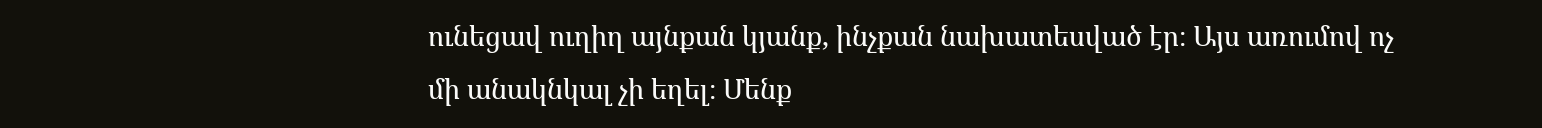ունեցավ ուղիղ այնքան կյանք, ինչքան նախատեսված էր։ Այս առումով ոչ մի անակնկալ չի եղել։ Մենք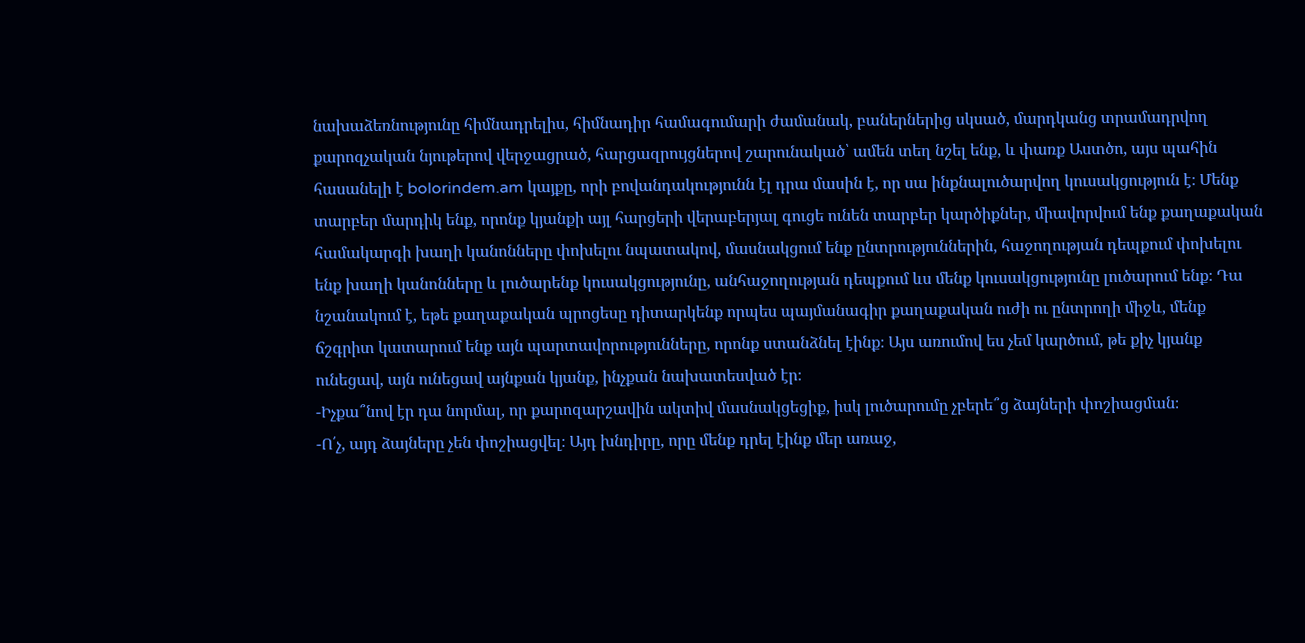նախաձեռնությունը հիմնադրելիս, հիմնադիր համագումարի ժամանակ, բաներներից սկսած, մարդկանց տրամադրվող քարոզչական նյութերով վերջացրած, հարցազրույցներով շարունակած՝ ամեն տեղ նշել ենք, և փառք Աստծո, այս պահին հասանելի է bolorindem.am կայքը, որի բովանդակությունն էլ դրա մասին է, որ սա ինքնալուծարվող կուսակցություն է։ Մենք տարբեր մարդիկ ենք, որոնք կյանքի այլ հարցերի վերաբերյալ գուցե ունեն տարբեր կարծիքներ, միավորվում ենք քաղաքական համակարգի խաղի կանոնները փոխելու նպատակով, մասնակցում ենք ընտրություններին, հաջողության դեպքում փոխելու ենք խաղի կանոնները և լուծարենք կուսակցությունը, անհաջողության դեպքում ևս մենք կուսակցությունը լուծարում ենք։ Դա նշանակում է, եթե քաղաքական պրոցեսը դիտարկենք որպես պայմանագիր քաղաքական ուժի ու ընտրողի միջև, մենք ճշգրիտ կատարում ենք այն պարտավորությունները, որոնք ստանձնել էինք։ Այս առումով ես չեմ կարծում, թե քիչ կյանք ունեցավ, այն ունեցավ այնքան կյանք, ինչքան նախատեսված էր։
-Իչքա՞նով էր դա նորմալ, որ քարոզարշավին ակտիվ մասնակցեցիք, իսկ լուծարումը չբերե՞ց ձայների փոշիացման։
-Ո՛չ, այդ ձայները չեն փոշիացվել։ Այդ խնդիրը, որը մենք դրել էինք մեր առաջ,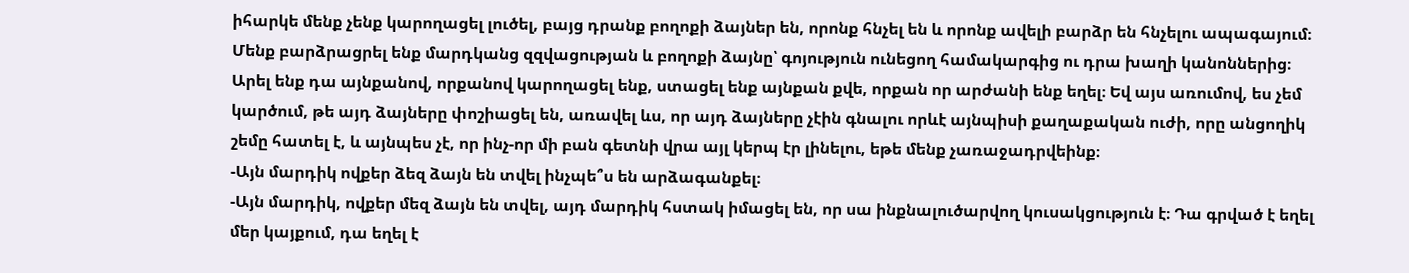իհարկե մենք չենք կարողացել լուծել, բայց դրանք բողոքի ձայներ են, որոնք հնչել են և որոնք ավելի բարձր են հնչելու ապագայում։ Մենք բարձրացրել ենք մարդկանց զզվացության և բողոքի ձայնը՝ գոյություն ունեցող համակարգից ու դրա խաղի կանոններից։ Արել ենք դա այնքանով, որքանով կարողացել ենք, ստացել ենք այնքան քվե, որքան որ արժանի ենք եղել։ Եվ այս առումով, ես չեմ կարծում, թե այդ ձայները փոշիացել են, առավել ևս, որ այդ ձայները չէին գնալու որևէ այնպիսի քաղաքական ուժի, որը անցողիկ շեմը հատել է, և այնպես չէ, որ ինչ-որ մի բան գետնի վրա այլ կերպ էր լինելու, եթե մենք չառաջադրվեինք։
-Այն մարդիկ ովքեր ձեզ ձայն են տվել ինչպե՞ս են արձագանքել։
-Այն մարդիկ, ովքեր մեզ ձայն են տվել, այդ մարդիկ հստակ իմացել են, որ սա ինքնալուծարվող կուսակցություն է։ Դա գրված է եղել մեր կայքում, դա եղել է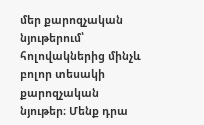մեր քարոզչական նյութերում՝ հոլովակներից մինչև բոլոր տեսակի քարոզչական նյութեր։ Մենք դրա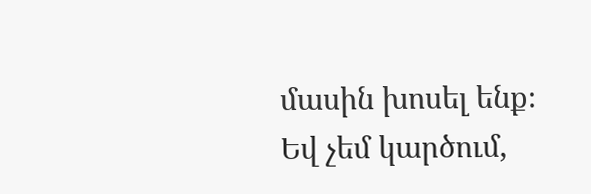մասին խոսել ենք։ Եվ չեմ կարծում,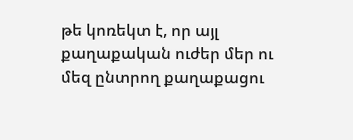թե կոռեկտ է, որ այլ քաղաքական ուժեր մեր ու մեզ ընտրող քաղաքացու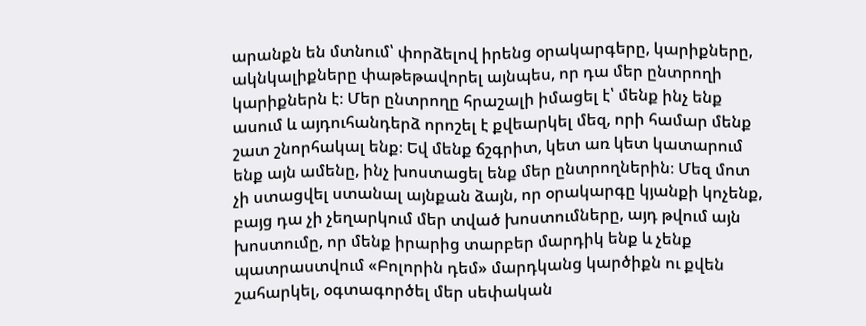արանքն են մտնում՝ փորձելով իրենց օրակարգերը, կարիքները, ակնկալիքները փաթեթավորել այնպես, որ դա մեր ընտրողի կարիքներն է։ Մեր ընտրողը հրաշալի իմացել է՝ մենք ինչ ենք ասում և այդուհանդերձ որոշել է քվեարկել մեզ, որի համար մենք շատ շնորհակալ ենք։ Եվ մենք ճշգրիտ, կետ առ կետ կատարում ենք այն ամենը, ինչ խոստացել ենք մեր ընտրողներին։ Մեզ մոտ չի ստացվել ստանալ այնքան ձայն, որ օրակարգը կյանքի կոչենք, բայց դա չի չեղարկում մեր տված խոստումները, այդ թվում այն խոստումը, որ մենք իրարից տարբեր մարդիկ ենք և չենք պատրաստվում «Բոլորին դեմ» մարդկանց կարծիքն ու քվեն շահարկել, օգտագործել մեր սեփական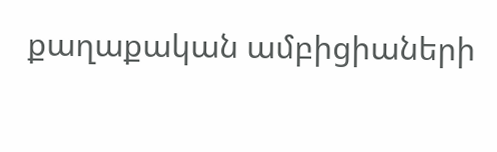քաղաքական ամբիցիաների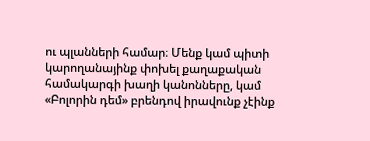ու պլանների համար։ Մենք կամ պիտի կարողանայինք փոխել քաղաքական համակարգի խաղի կանոնները, կամ «Բոլորին դեմ» բրենդով իրավունք չէինք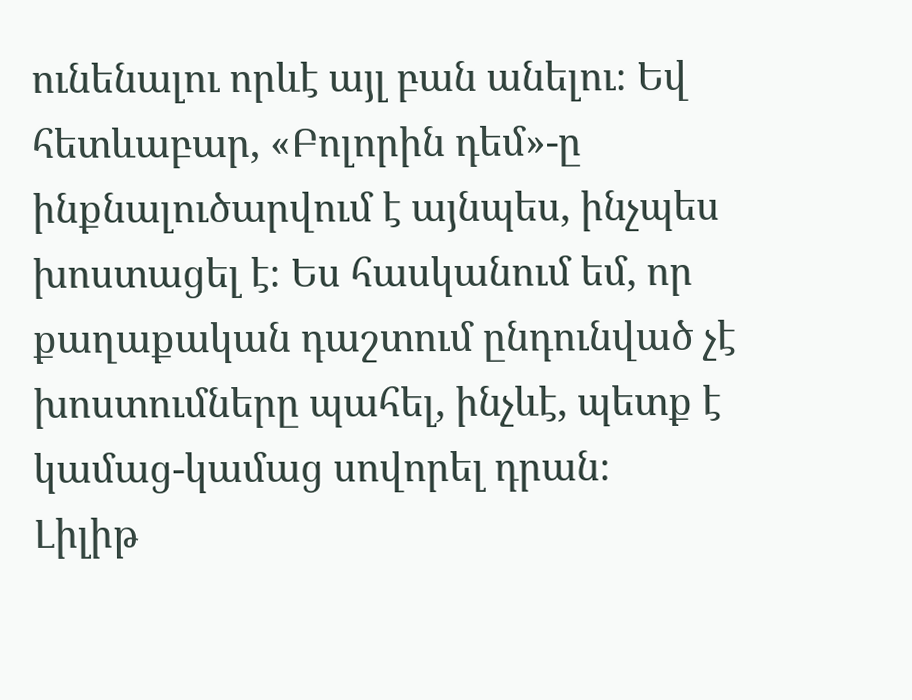ունենալու որևէ այլ բան անելու։ Եվ հետևաբար, «Բոլորին դեմ»-ը ինքնալուծարվում է այնպես, ինչպես խոստացել է։ Ես հասկանում եմ, որ քաղաքական դաշտում ընդունված չէ խոստումները պահել, ինչևէ, պետք է կամաց-կամաց սովորել դրան։
Լիլիթ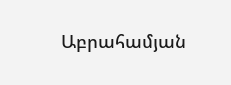Աբրահամյան